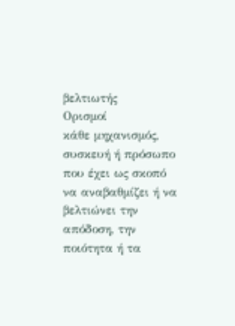βελτιωτής
Ορισμοί
κάθε μηχανισμός, συσκευή ή πρόσωπο που έχει ως σκοπό να αναβαθμίζει ή να βελτιώνει την απόδοση, την ποιότητα ή τα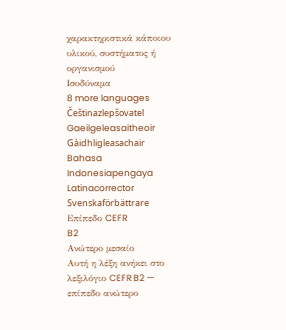χαρακτηριστικά κάποιου υλικού, συστήματος ή οργανισμού
Ισοδύναμα
8 more languages
Češtinazlepšovatel
Gaeilgeleasaitheoir
Gàidhligleasachair
Bahasa Indonesiapengaya
Latinacorrector
Svenskaförbättrare
Επίπεδο CEFR
B2
Ανώτερο μεσαίο
Αυτή η λέξη ανήκει στο λεξιλόγιο CEFR B2 — επίπεδο ανώτερο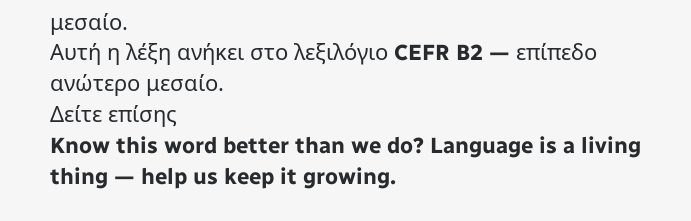μεσαίο.
Αυτή η λέξη ανήκει στο λεξιλόγιο CEFR B2 — επίπεδο ανώτερο μεσαίο.
Δείτε επίσης
Know this word better than we do? Language is a living thing — help us keep it growing.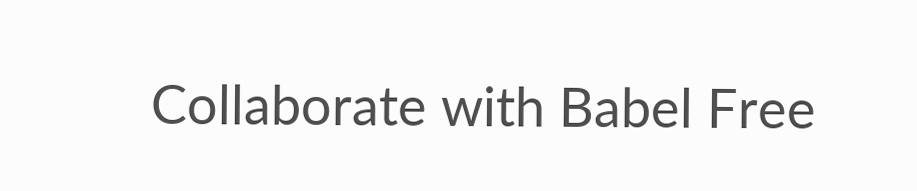Collaborate with Babel Free